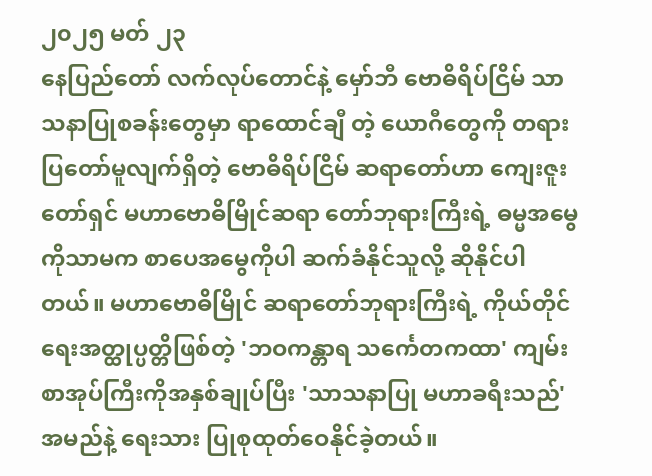၂၀၂၅ မတ် ၂၃
နေပြည်တော် လက်လုပ်တောင်နဲ့ မှော်ဘီ ဗောဓိရိပ်ငြိမ် သာသနာပြုစခန်းတွေမှာ ရာထောင်ချီ တဲ့ ယောဂီတွေကို တရားပြတော်မူလျက်ရှိတဲ့ ဗောဓိရိပ်ငြိမ် ဆရာတော်ဟာ ကျေးဇူးတော်ရှင် မဟာဗောဓိမြိုင်ဆရာ တော်ဘုရားကြီးရဲ့ ဓမ္မအမွေကိုသာမက စာပေအမွေကိုပါ ဆက်ခံနိုင်သူလို့ ဆိုနိုင်ပါတယ်။ မဟာဗောဓိမြိုင် ဆရာတော်ဘုရားကြီးရဲ့ ကိုယ်တိုင်ရေးအတ္ထုပ္ပတ္တိဖြစ်တဲ့ 'ဘဝကန္တာရ သင်္ကေတကထာ' ကျမ်းစာအုပ်ကြီးကိုအနှစ်ချုပ်ပြီး 'သာသနာပြု မဟာခရီးသည်' အမည်နဲ့ ရေးသား ပြုစုထုတ်ဝေနိုင်ခဲ့တယ်။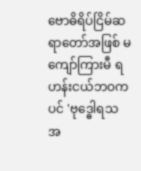ဗောဓိရိပ်ငြိမ်ဆရာတော်အဖြစ် မကျော်ကြားမီ ရဟန်းငယ်ဘဝကပင် 'ဗုဒ္ဓေါရသ အ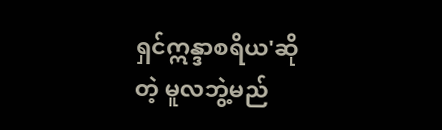ရှင်ဣန္ဒာစရိယ'ဆိုတဲ့ မူလဘွဲ့မည်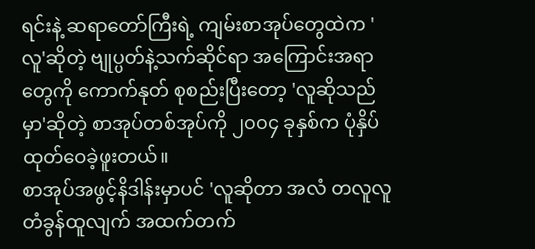ရင်းနဲ့ ဆရာတော်ကြီးရဲ့ ကျမ်းစာအုပ်တွေထဲက 'လူ'ဆိုတဲ့ ဗျုပ္ပတ်နဲ့သက်ဆိုင်ရာ အကြောင်းအရာတွေကို ကောက်နုတ် စုစည်းပြီးတော့ 'လူဆိုသည်မှာ'ဆိုတဲ့ စာအုပ်တစ်အုပ်ကို ၂၀၀၄ ခုနှစ်က ပုံနှိပ်ထုတ်ဝေခဲ့ဖူးတယ်။
စာအုပ်အဖွင့်နိဒါန်းမှာပင် 'လူဆိုတာ အလံ တလူလူ တံခွန်ထူလျက် အထက်တက်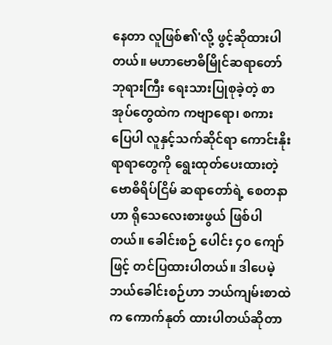နေတာ လူဖြစ်၏'လို့ ဖွင့်ဆိုထားပါတယ်။ မဟာဗောဓိမြိုင်ဆရာတော်ဘုရားကြီး ရေးသားပြုစုခဲ့တဲ့ စာအုပ်တွေထဲက ကဗျာရော၊ စကားပြေပါ လူနှင့်သက်ဆိုင်ရာ ကောင်းနိုးရာရာတွေကို ရွေးထုတ်ပေးထားတဲ့ ဗောဓိရိပ်ငြိမ် ဆရာတော်ရဲ့ စေတနာဟာ ရိုသေလေးစားဖွယ် ဖြစ်ပါတယ်။ ခေါင်းစဉ် ပေါင်း ၄၀ ကျော်ဖြင့် တင်ပြထားပါတယ်။ ဒါပေမဲ့ ဘယ်ခေါင်းစဉ်ဟာ ဘယ်ကျမ်းစာထဲက ကောက်နုတ် ထားပါတယ်ဆိုတာ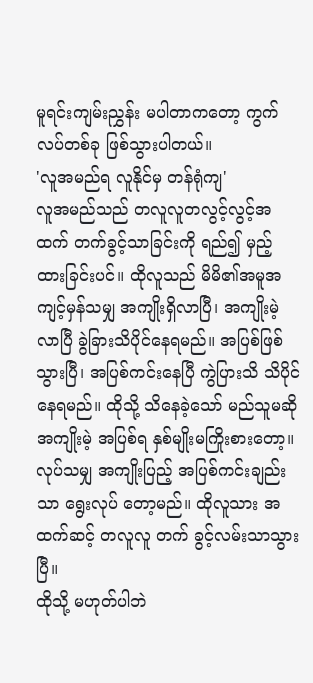မူရင်းကျမ်းညွှန်း မပါတာကတော့ ကွက်လပ်တစ်ခု ဖြစ်သွားပါတယ်။
'လူအမည်ရ လူနိုင်မှ တန်ရုံကျ'
လူအမည်သည် တလူလူတလွင့်လွင့်အထက် တက်ခွင့်သာခြင်းကို ရည်၍ မှည့်ထားခြင်းပင်။ ထိုလူသည် မိမိ၏အမူအကျင့်မှန်သမျှ အကျိုးရှိလာပြီ၊ အကျိုးမဲ့လာပြီ ခွဲခြားသိပိုင်နေရမည်။ အပြစ်ဖြစ်သွားပြီ၊ အပြစ်ကင်းနေပြီ ကွဲပြားသိ သိပိုင်နေရမည်။ ထိုသို့ သိနေခဲ့သော် မည်သူမဆို အကျိုးမဲ့ အပြစ်ရ နှစ်မျိုးမကြိုးစားတော့။ လုပ်သမျှ အကျိုးပြည့် အပြစ်ကင်းချည်းသာ ရွေးလုပ် တော့မည်။ ထိုလူသား အထက်ဆင့် တလူလူ တက် ခွင့်လမ်းသာသွားပြီ။
ထိုသို့ မဟုတ်ပါဘဲ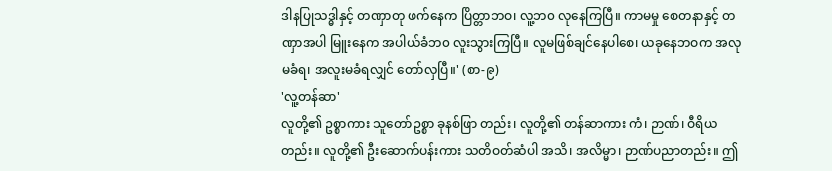ဒါနပြုသဒ္ဓါနှင့် တဏှာတု ဖက်နေက ပြိတ္တာဘဝ၊ လူ့ဘ၀ လုနေကြပြီ။ ကာမမှု စေတနာနှင့် တဏှာအပါ မြူးနေက အပါယ်ခံဘ၀ လူးသွားကြပြီ။ လူမဖြစ်ချင်နေပါစေ၊ ယခုနေဘဝက အလု မခံရ၊ အလူးမခံရလျှင် တော်လှပြီ။' (စာ-၉)
'လူ့တန်ဆာ'
လူတို့၏ ဥစ္စာကား သူတော်ဥစ္စာ ခုနစ်ဖြာ တည်း၊ လူတို့၏ တန်ဆာကား ကံ၊ ဉာဏ်၊ ဝီရိယ တည်း။ လူတို့၏ ဦးဆောက်ပန်းကား သတိဝတ်ဆံပါ အသိ၊ အလိမ္မာ၊ ဉာဏ်ပညာတည်း။ ဤ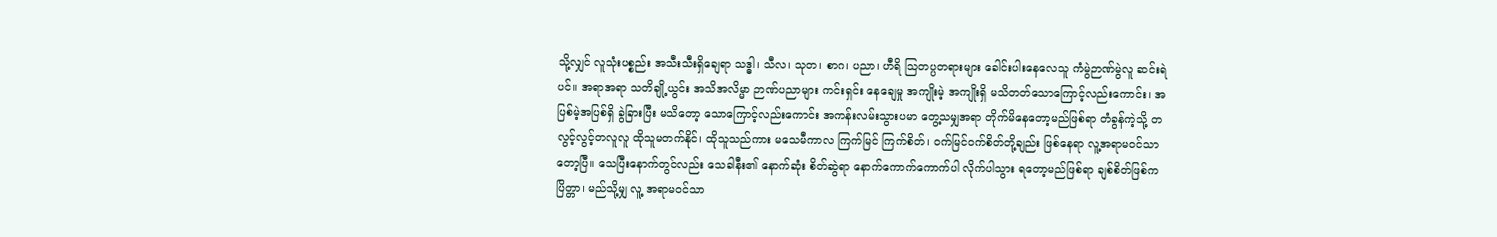သို့လျှင် လူသုံးပစ္စည်း အသီးသီးရှိချေရာ သဒ္ဓါ၊ သီလ၊ သုတ၊ စာဂ၊ ပညာ၊ ဟီရိ သြတပ္ပတရားများ ခေါင်းပါးနေလေသူ ကံမွဲဉာဏ်မွဲလူ ဆင်းရဲပင်။ အရာအရာ သတိချို့ယွင်း အသိအလိမ္မာ ဉာဏ်ပညာများ ကင်းရှင်း နေချေမှု အကျိုးမဲ့ အကျိုးရှိ မသိတတ်သောကြောင့်လည်းကောင်း၊ အပြစ်မဲ့အပြစ်ရှိ ခွဲခြားပြီး မသိတော့ သောကြောင့်လည်းကောင်း အကန်းလမ်းသွားပမာ တွေ့သမျှအရာ တိုက်မိနေတော့မည်ဖြစ်ရာ တံခွန်ကဲ့သို့ တလွင့်လွင့်တလူလူ ထိုသူမတက်နိုင်၊ ထိုသူသည်ကား မသေမီကာလ ကြက်မြင် ကြက်စိတ်၊ ဝက်မြင်ဝက်စိတ်တို့ချည်း ဖြစ်နေရာ လူ့အရာမဝင်သာ တော့ပြီ။ သေပြီးနောက်တွင်လည်း သေခါနီး၏ နောက်ဆုံး စိတ်ဆွဲရာ နောက်ကောက်ကောက်ပါ လိုက်ပါသွား ရတော့မည်ဖြစ်ရာ ချစ်စိတ်ဖြစ်က ပြိတ္တာ၊ မည်သို့မျှ လူ့ အရာမဝင်သာ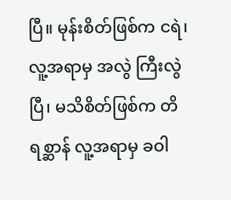ပြီ။ မုန်းစိတ်ဖြစ်က ငရဲ၊ လူ့အရာမှ အလွဲ ကြီးလွဲပြီ၊ မသိစိတ်ဖြစ်က တိရစ္ဆာန် လူ့အရာမှ ခဝါ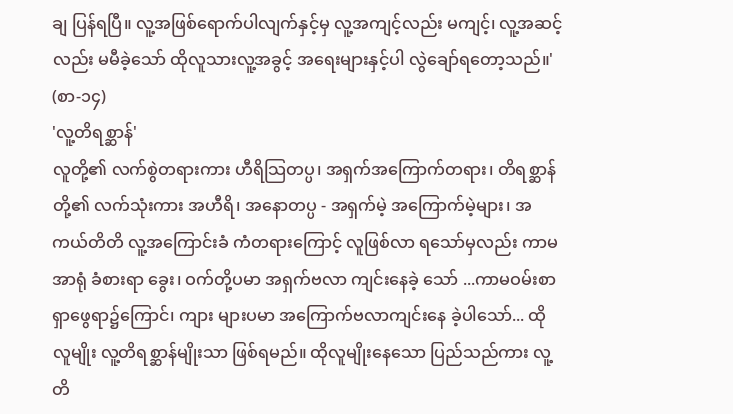ချ ပြန်ရပြီ။ လူ့အဖြစ်ရောက်ပါလျက်နှင့်မှ လူ့အကျင့်လည်း မကျင့်၊ လူ့အဆင့်လည်း မမီခဲ့သော် ထိုလူသားလူ့အခွင့် အရေးများနှင့်ပါ လွဲချော်ရတော့သည်။' (စာ-၁၄)
'လူ့တိရစ္ဆာန်'
လူတို့၏ လက်စွဲတရားကား ဟီရိသြတပ္ပ၊ အရှက်အကြောက်တရား၊ တိရစ္ဆာန်တို့၏ လက်သုံးကား အဟီရိ၊ အနောတပ္ပ - အရှက်မဲ့ အကြောက်မဲ့များ၊ အကယ်တိတိ လူ့အကြောင်းခံ ကံတရားကြောင့် လူဖြစ်လာ ရသော်မှလည်း ကာမအာရုံ ခံစားရာ ခွေး၊ ဝက်တို့ပမာ အရှက်ဗလာ ကျင်းနေခဲ့ သော် ...ကာမဝမ်းစာရှာဖွေရာ၌ကြောင်၊ ကျား များပမာ အကြောက်ဗလာကျင်းနေ ခဲ့ပါသော်... ထိုလူမျိုး လူ့တိရစ္ဆာန်မျိုးသာ ဖြစ်ရမည်။ ထိုလူမျိုးနေသော ပြည်သည်ကား လူ့တိ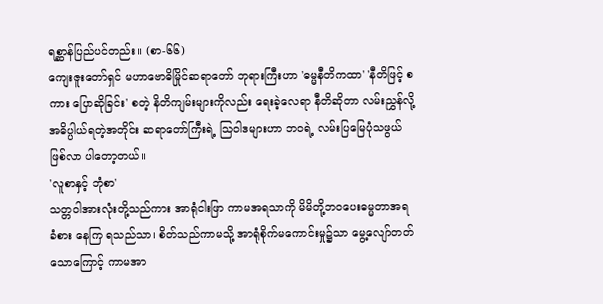ရစ္ဆာန်ပြည်ပင်တည်း။ (စာ-၆၆)
ကျေးဇူးတော်ရှင် မဟာဗောဓိမြိုင်ဆရာတော် ဘုရားကြီးဟာ 'ဓမ္မနီတိကထာ' 'နီတိဖြင့် စကား ပြောဆိုခြင်း' စတဲ့ နိတိကျမ်းများကိုလည်း ရေးခဲ့လေရာ နီတိဆိုတာ လမ်းညွှန်လို့ အဓိပ္ပါယ်ရတဲ့အတိုင်း ဆရာတော်ကြီးရဲ့ သြဝါဒများဟာ ဘဝရဲ့ လမ်းပြမြေပုံသဖွယ် ဖြစ်လာ ပါတော့တယ်။
'လူစာနှင့် ဘုံစာ'
သတ္တဝါအားလုံးတို့သည်ကား အာရုံငါးဖြာ ကာမအရသာကို မိမိတို့ဘဝပေးဓမ္မတာအရ ခံစား နေကြ ရသည်သာ၊ စိတ်သည်ကာမသို့ အာရုံစိုက်မကောင်းမှု၌သာ မွေ့လျော်တတ်သောကြောင့် ကာမအာ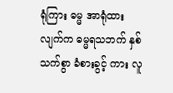ရုံကြား ဓမ္မ အာရုံထားလျက်က ဓမ္မရသဘက် နှစ်သက်စွာ ခံစားခွင့် ကား လူ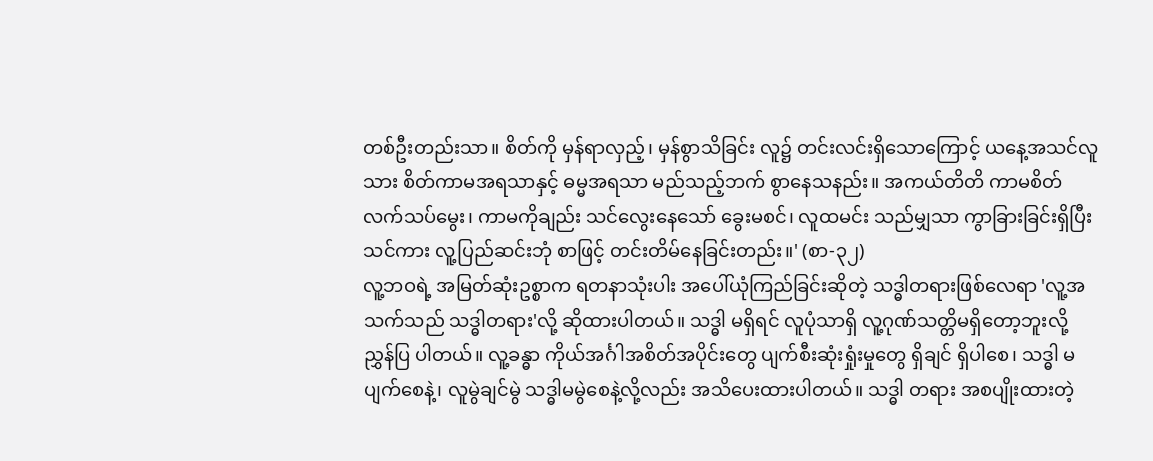တစ်ဦးတည်းသာ။ စိတ်ကို မှန်ရာလှည့်၊ မှန်စွာသိခြင်း လူ၌ တင်းလင်းရှိသောကြောင့် ယနေ့အသင်လူသား စိတ်ကာမအရသာနှင့် ဓမ္မအရသာ မည်သည့်ဘက် စွာနေသနည်း။ အကယ်တိတိ ကာမစိတ် လက်သပ်မွေး၊ ကာမကိုချည်း သင်လွေးနေသော် ခွေးမစင်၊ လူထမင်း သည်မျှသာ ကွာခြားခြင်းရှိပြီး သင်ကား လူ့ပြည်ဆင်းဘုံ စာဖြင့် တင်းတိမ်နေခြင်းတည်း။' (စာ-၃၂)
လူ့ဘဝရဲ့ အမြတ်ဆုံးဥစ္စာက ရတနာသုံးပါး အပေါ်ယုံကြည်ခြင်းဆိုတဲ့ သဒ္ဓါတရားဖြစ်လေရာ 'လူ့အသက်သည် သဒ္ဓါတရား'လို့ ဆိုထားပါတယ်။ သဒ္ဓါ မရှိရင် လူပုံသာရှိ လူ့ဂုဏ်သတ္တိမရှိတော့ဘူးလို့ ညွှန်ပြ ပါတယ်။ လူ့ခန္ဓာ ကိုယ်အင်္ဂါအစိတ်အပိုင်းတွေ ပျက်စီးဆုံးရှုံးမှုတွေ ရှိချင် ရှိပါစေ၊ သဒ္ဓါ မပျက်စေနဲ့၊ လူမွဲချင်မွဲ သဒ္ဓါမမွဲစေနဲ့လို့လည်း အသိပေးထားပါတယ်။ သဒ္ဓါ တရား အစပျိုးထားတဲ့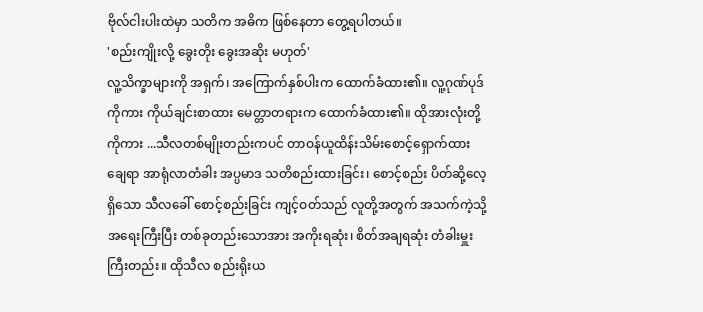ဗိုလ်ငါးပါးထဲမှာ သတိက အဓိက ဖြစ်နေတာ တွေ့ရပါတယ်။
'စည်းကျိုးလို့ ခွေးတိုး ခွေးအဆိုး မဟုတ်'
လူ့သိက္ခာများကို အရှက်၊ အကြောက်နှစ်ပါးက ထောက်ခံထား၏။ လူ့ဂုဏ်ပုဒ်ကိုကား ကိုယ်ချင်းစာထား မေတ္တာတရားက ထောက်ခံထား၏။ ထိုအားလုံးတို့ ကိုကား ...သီလတစ်မျိုးတည်းကပင် တာဝန်ယူထိန်းသိမ်းစောင့်ရှောက်ထားချေရာ အာရုံလာတံခါး အပ္ပမာဒ သတိစည်းထားခြင်း၊ စောင့်စည်း ပိတ်ဆို့လေ့ရှိသော သီလခေါ် စောင့်စည်းခြင်း ကျင့်ဝတ်သည် လူတို့အတွက် အသက်ကဲ့သို့ အရေးကြီးပြီး တစ်ခုတည်းသောအား အကိုးရဆုံး၊ စိတ်အချရဆုံး တံခါးမှူးကြီးတည်း။ ထိုသီလ စည်းရိုးယ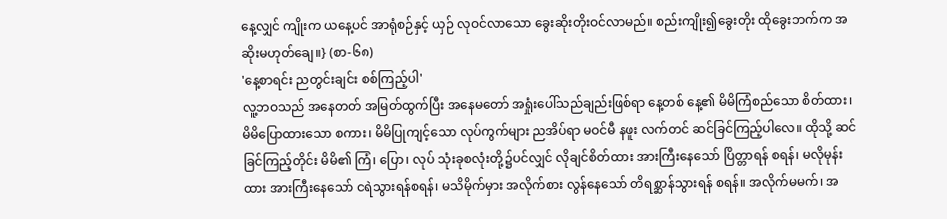နေ့လျှင် ကျိုးက ယနေ့ပင် အာရုံစဉ်နှင့် ယှဉ် လုဝင်လာသော ခွေးဆိုးတိုးဝင်လာမည်။ စည်းကျိုး၍ခွေးတိုး ထိုခွေးဘက်က အဆိုးမဟုတ်ချေ။} (စာ-၆၈)
'နေ့စာရင်း ညတွင်းချင်း စစ်ကြည့်ပါ'
လူ့ဘဝသည် အနေတတ် အမြတ်ထွက်ပြီး အနေမတော် အရှုံးပေါ်သည်ချည်းဖြစ်ရာ နေ့တစ် နေ့၏ မိမိကြံစည်သော စိတ်ထား၊ မိမိပြောထားသော စကား၊ မိမိပြုကျင့်သော လုပ်ကွက်များ ညအိပ်ရာ မဝင်မီ နဖူး လက်တင် ဆင်ခြင်ကြည့်ပါလေ။ ထိုသို့ ဆင်ခြင်ကြည့်တိုင်း မိမိ၏ ကြံ၊ ပြော၊ လုပ် သုံးခုစလုံးတို့၌ပင်လျှင် လိုချင်စိတ်ထား အားကြီးနေသော် ပြိတ္တာရန် စရန်၊ မလိုမုန်းထား အားကြီးနေသော် ငရဲသွားရန်စရန်၊ မသိမိုက်မှား အလိုက်စား လွန်နေသော် တိရစ္ဆာန်သွားရန် စရန်။ အလိုက်မမက်၊ အ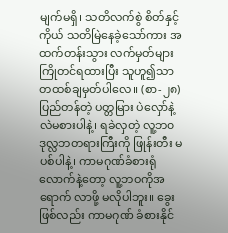မျက်မရှိ၊ သတိလက်စွဲ စိတ်နှင့်ကိုယ် သတိမြဲနေခဲ့သော်ကား အထက်တန်းသွား လက်မှတ်များ ကြိုတင်ရထားပြီး သူဟူ၍သာ တထစ်ချမှတ်ပါလေ။ (စာ-၂၈)
ပြည်တန်တဲ့ ပတ္တမြား ပဲလှော်နဲ့ လဲမစားပါနဲ့၊ ရခဲလှတဲ့ လူ့ဘ၀ ဒုလ္လဘတရားကြီးကို ဖြုန်းတီး မပစ်ပါနဲ့၊ ကာမဂုဏ်ခံစားရုံလောက်နဲ့တော့ လူ့ဘဝကိုအရောက် လာဖို့ မလိုပါဘူး။ ခွေးဖြစ်လည်း ကာမဂုဏ် ခံစားနိုင်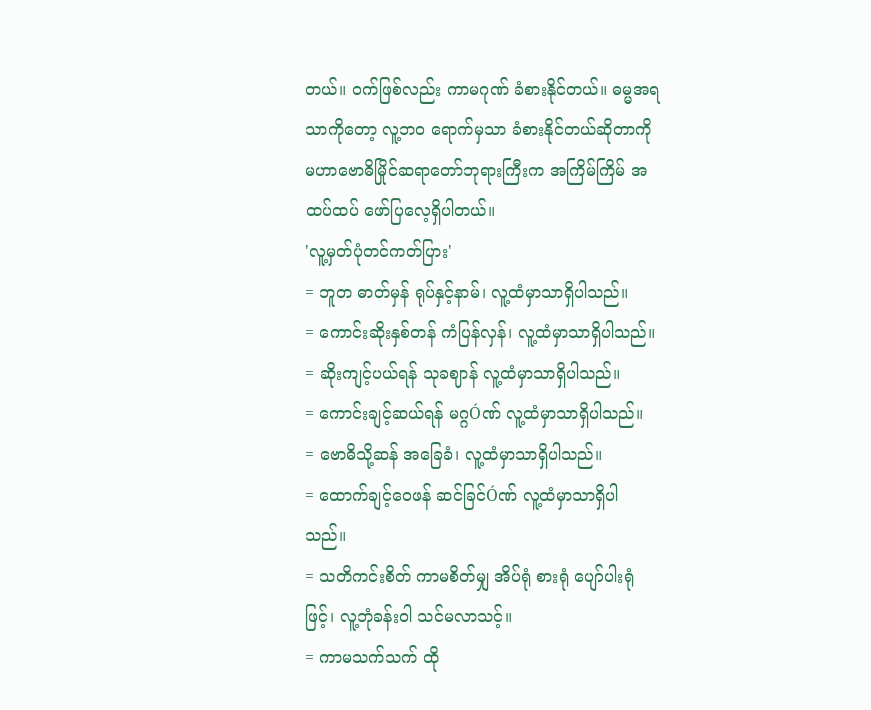တယ်။ ဝက်ဖြစ်လည်း ကာမဂုဏ် ခံစားနိုင်တယ်။ ဓမ္မအရသာကိုတော့ လူ့ဘ၀ ရောက်မှသာ ခံစားနိုင်တယ်ဆိုတာကို မဟာဗောဓိမြိုင်ဆရာတော်ဘုရားကြီးက အကြိမ်ကြိမ် အထပ်ထပ် ဖော်ပြလေ့ရှိပါတယ်။
'လူ့မှတ်ပုံတင်ကတ်ပြား'
= ဘူတ ဓာတ်မှန် ရုပ်နှင့်နာမ်၊ လူ့ထံမှာသာရှိပါသည်။
= ကောင်းဆိုးနှစ်တန် ကံပြန်လှန်၊ လူ့ထံမှာသာရှိပါသည်။
= ဆိုးကျင့်ပယ်ရန် သုခဈာန် လူ့ထံမှာသာရှိပါသည်။
= ကောင်းချင့်ဆယ်ရန် မဂ္ဂÓဏ် လူ့ထံမှာသာရှိပါသည်။
= ဗောဓိသို့ဆန် အခြေခံ၊ လူ့ထံမှာသာရှိပါသည်။
= ထောက်ချင့်ဝေဖန် ဆင်ခြင်Óဏ် လူ့ထံမှာသာရှိပါသည်။
= သတိကင်းစိတ် ကာမစိတ်မျှ အိပ်ရုံ စားရုံ ပျော်ပါးရုံဖြင့်၊ လူ့ဘုံခန်းဝါ သင်မလာသင့်။
= ကာမသက်သက် ထို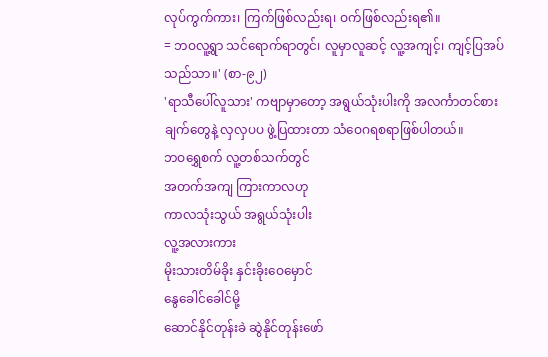လုပ်ကွက်ကား၊ ကြက်ဖြစ်လည်းရ၊ ဝက်ဖြစ်လည်းရ၏။
= ဘဝလူ့ရွာ သင်ရောက်ရာတွင်၊ လူမှာလူဆင့် လူ့အကျင့်၊ ကျင့်ပြအပ်သည်သာ။' (စာ-၉၂)
'ရာသီပေါ်လူသား' ကဗျာမှာတော့ အရွယ်သုံးပါးကို အလင်္ကာတင်စားချက်တွေနဲ့ လှလှပပ ဖွဲ့ပြထားတာ သံဝေဂရစရာဖြစ်ပါတယ်။
ဘဝရွှေစက် လူ့တစ်သက်တွင်
အတက်အကျ ကြားကာလဟု
ကာလသုံးသွယ် အရွယ်သုံးပါး
လူ့အလားကား
မိုးသားတိမ်ခိုး နှင်းခိုးဝေမှောင်
နွေခေါင်ခေါင်မို့
ဆောင်နိုင်တုန်းခဲ ဆွဲနိုင်တုန်းဖော်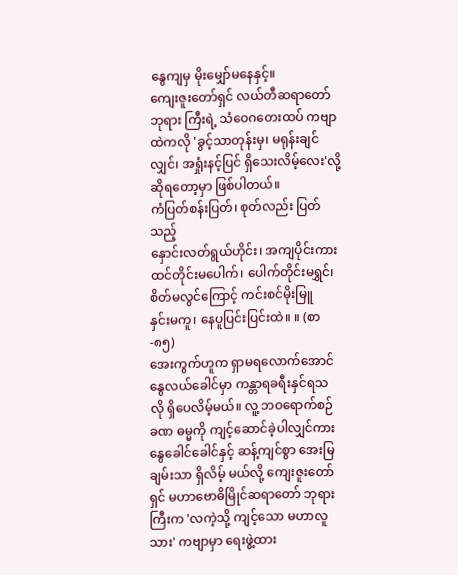နွေကျမှ မိုးမျှော်မနေနှင့်။
ကျေးဇူးတော်ရှင် လယ်တီဆရာတော်ဘုရား ကြီးရဲ့ သံဝေဂတေးထပ် ကဗျာထဲကလို 'ခွင့်သာတုန်းမှ၊ မရုန်းချင်လျှင်၊ အရှုံးနင့်ပြင် ရှိသေးလိမ့်လေး'လို့ ဆိုရတော့မှာ ဖြစ်ပါတယ်။
ကံပြတ်စန်းပြတ်၊ စုတ်လည်း ပြတ်သည့်
နှောင်းလတ်ရွယ်ဟိုင်း၊ အကျပိုင်းကား
ထင်တိုင်းမပေါက်၊ ပေါက်တိုင်းမရွှင်၊
စိတ်မလွင်ကြောင့် ကင်းစင်မိုးမြူ
နှင်းမကူ၊ နေပူပြင်းပြင်းထဲ။ ။ (စာ-၈၅)
အေးကွက်ဟူက ရှာမရလောက်အောင် နွေလယ်ခေါင်မှာ ကန္တာရခရီးနှင်ရသလို ရှိပေလိမ့်မယ်။ လူ့ ဘဝရောက်စဉ်ခဏ ဓမ္မကို ကျင့်ဆောင်ခဲ့ပါလျှင်ကား နွေခေါင်ခေါင်နှင့် ဆန့်ကျင်စွာ အေးမြချမ်းသာ ရှိလိမ့် မယ်လို့ ကျေးဇူးတော်ရှင် မဟာဗောဓိမြိုင်ဆရာတော် ဘုရားကြီးက 'လကဲ့သို့ ကျင့်သော မဟာလူသား' ကဗျာမှာ ရေးဖွဲ့ထား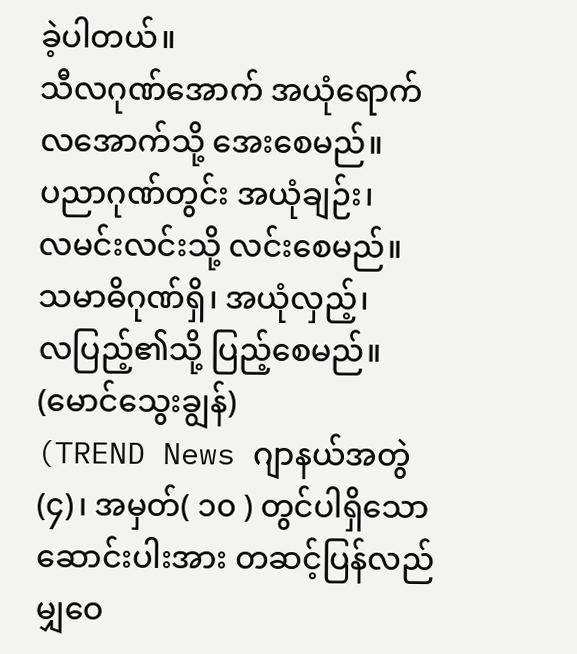ခဲ့ပါတယ်။
သီလဂုဏ်အောက် အယုံရောက်
လအောက်သို့ အေးစေမည်။
ပညာဂုဏ်တွင်း အယုံချဉ်း၊
လမင်းလင်းသို့ လင်းစေမည်။
သမာဓိဂုဏ်ရှိ၊ အယုံလှည့်၊
လပြည့်၏သို့ ပြည့်စေမည်။
(မောင်သွေးချွန်)
(TREND News ဂျာနယ်အတွဲ(၄)၊ အမှတ်( ၁၀ ) တွင်ပါရှိသော ဆောင်းပါးအား တဆင့်ပြန်လည်မျှဝေ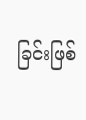ခြင်းဖြစ်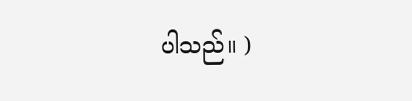ပါသည်။ )